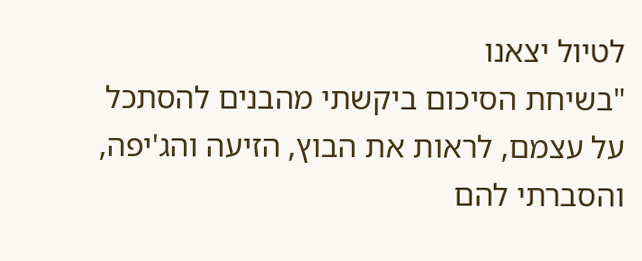לטיול יצאנו
"בשיחת הסיכום ביקשתי מהבנים להסתכל על עצמם, לראות את הבוץ, הזיעה והג'יפה, והסברתי להם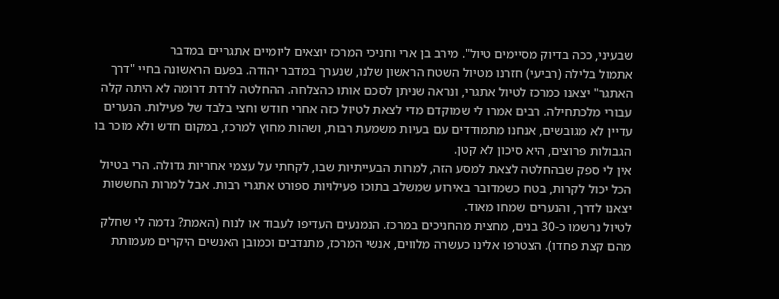שבעיני, ככה בדיוק מסיימים טיול". מירב בן ארי וחניכי המרכז יוצאים ליומיים אתגריים במדבר
אתמול בלילה (רביעי) חזרנו מטיול השטח הראשון שלנו, שנערך במדבר יהודה. בפעם הראשונה בחיי "דרך האתגר" יצאנו כמרכז לטיול אתגרי, ונראה שניתן לסכם אותו כהצלחה. ההחלטה לרדת דרומה לא היתה קלה עבורי מלכתחילה. רבים אמרו לי שמוקדם מדי לצאת לטיול כזה אחרי חודש וחצי בלבד של פעילות. הנערים עדיין לא מגובשים, אנחנו מתמודדים עם בעיות משמעת רבות, ושהות מחוץ למרכז, במקום חדש ולא מוכר בו הגבולות פרוצים, היא סיכון לא קטן.
אין לי ספק שבהחלטה לצאת למסע הזה, למרות הבעייתיות שבו, לקחתי על עצמי אחריות גדולה. הרי בטיול הכל יכול לקרות, בטח כשמדובר באירוע שמשלב בתוכו פעילויות ספורט אתגרי רבות. אבל למרות החששות יצאנו לדרך, והנערים שמחו מאוד.
לטיול נרשמו כ-30 בנים, מחצית מהחניכים במרכז. הנמנעים העדיפו לעבוד או לנוח (האמת? נדמה לי שחלק מהם קצת פחדו). הצטרפו אלינו כעשרה מלווים, אנשי המרכז, מתנדבים וכמובן האנשים היקרים מעמותת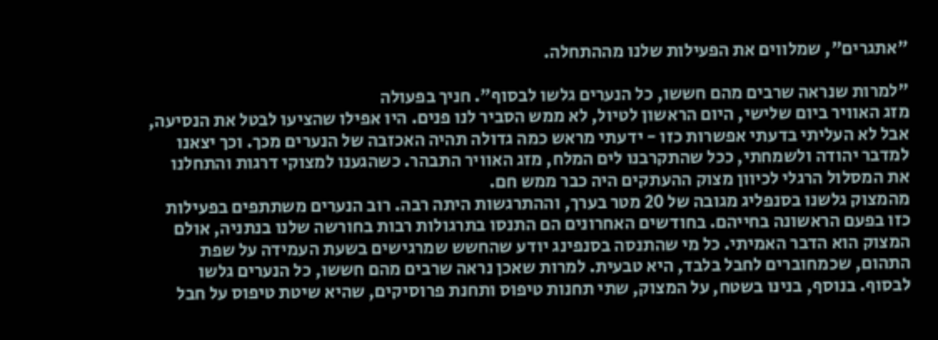"אתגרים", שמלווים את הפעילות שלנו מההתחלה.

"למרות שנראה שרבים מהם חששו, כל הנערים גלשו לבסוף". חניך בפעולה
מזג האוויר ביום שלישי, היום הראשון לטיול, לא ממש הסביר לנו פנים. היו אפילו שהציעו לבטל את הנסיעה, אבל לא העליתי בדעתי אפשרות כזו - ידעתי מראש כמה גדולה תהיה האכזבה של הנערים מכך. וכך יצאנו למדבר יהודה ולשמחתי, ככל שהתקרבנו לים המלח, מזג האוויר התבהר. כשהגענו למצוקי דרגות והתחלנו את המסלול הרגלי לכיוון מצוק ההעתקים היה כבר ממש חם.
מהמצוק גלשנו בסנפליג מגובה של 20 מטר בערך, וההתרגשות היתה רבה. רוב הנערים משתתפים בפעילות כזו בפעם הראשונה בחייהם. בחודשים האחרונים הם התנסו בתרגולות רבות בחורשה שלנו בנתניה, אולם המצוק הוא הדבר האמיתי. כל מי שהתנסה בסנפינג יודע שהחשש שמרגישים בשעת העמידה על שפת התהום, שכמחוברים לחבל בלבד, היא טבעית. למרות שאכן נראה שרבים מהם חששו, כל הנערים גלשו לבסוף. בנוסף, בנינו בשטח, על המצוק, שתי תחנות טיפוס ותחנת פרוסיקים, שהיא שיטת טיפוס על חבל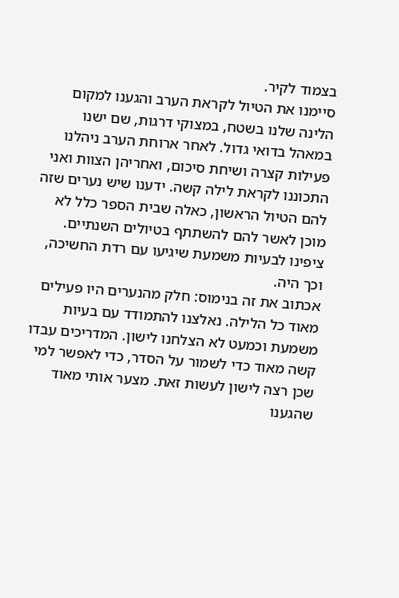בצמוד לקיר.
סיימנו את הטיול לקראת הערב והגענו למקום הלינה שלנו בשטח, במצוקי דרגות, שם ישנו במאהל בדואי גדול. לאחר ארוחת הערב ניהלנו פעילות קצרה ושיחת סיכום, ואחריהן הצוות ואני התכוננו לקראת לילה קשה. ידענו שיש נערים שזה
להם הטיול הראשון, כאלה שבית הספר כלל לא מוכן לאשר להם להשתתף בטיולים השנתיים. ציפינו לבעיות משמעת שיגיעו עם רדת החשיכה, וכך היה.
אכתוב את זה בנימוס: חלק מהנערים היו פעילים מאוד כל הלילה. נאלצנו להתמודד עם בעיות משמעת וכמעט לא הצלחנו לישון. המדריכים עבדו קשה מאוד כדי לשמור על הסדר, כדי לאפשר למי שכן רצה לישון לעשות זאת. מצער אותי מאוד שהגענו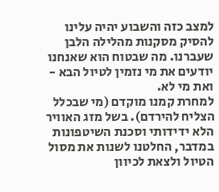למצב כזה והשבוע יהיה עלינו להסיק מסקנות מהלילה הלבן שעברנו. מה שבטוח הוא שאנחנו יודעים את מי נזמין לטיול הבא - ואת מי לא.
למחרת קמנו מוקדם (מי שבכלל הצליח להירדם). בשל מזג האוויר הלא ידידותי וסכנת השיטפונות במדבר, החלטנו לשנות את מסול הטיול ולצאת לכיוון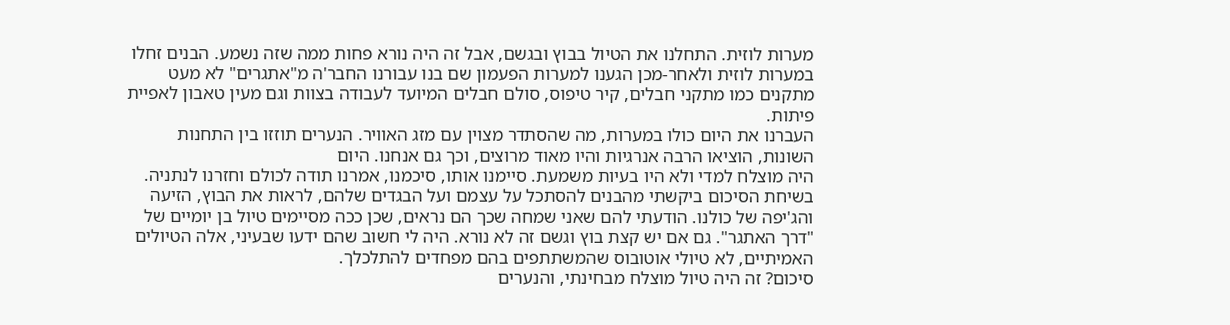מערות לוזית. התחלנו את הטיול בבוץ ובגשם, אבל זה היה נורא פחות ממה שזה נשמע. הבנים זחלו במערות לוזית ולאחר-מכן הגענו למערות הפעמון שם בנו עבורנו החבר'ה מ"אתגרים" לא מעט מתקנים כמו מתקני חבלים, קיר טיפוס, סולם חבלים המיועד לעבודה בצוות וגם מעין טאבון לאפיית פיתות.
העברנו את היום כולו במערות, מה שהסתדר מצוין עם מזג האוויר. הנערים תוזזו בין התחנות השונות, הוציאו הרבה אנרגיות והיו מאוד מרוצים, וכך גם אנחנו. היום
היה מוצלח למדי ולא היו בעיות משמעת. סיימנו אותו, סיכמנו, אמרנו תודה לכולם וחזרנו לנתניה.
בשיחת הסיכום ביקשתי מהבנים להסתכל על עצמם ועל הבגדים שלהם, לראות את הבוץ, הזיעה והג'יפה של כולנו. הודעתי להם שאני שמחה שכך הם נראים, שכן ככה מסיימים טיול בן יומיים של "דרך האתגר". גם אם יש קצת בוץ וגשם זה לא נורא. היה לי חשוב שהם ידעו שבעיני, אלה הטיולים האמיתיים, לא טיולי אוטובוס שהמשתתפים בהם מפחדים להתלכלך.
סיכום? זה היה טיול מוצלח מבחינתי, והנערים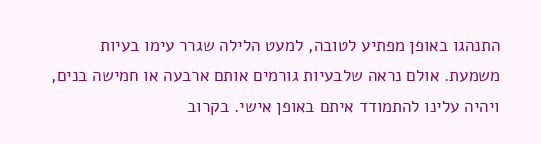התנהגו באופן מפתיע לטובה, למעט הלילה שגרר עימו בעיות משמעת. אולם נראה שלבעיות גורמים אותם ארבעה או חמישה בנים, ויהיה עלינו להתמודד איתם באופן אישי. בקרוב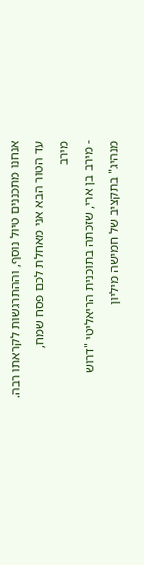אנחנו מתכננים טיול נוסף, וההתרגשות לקראתו רבה.
עד הטור הבא אני מאחלת לכם פסח שמח,
מירב
- מירב בן ארי, שזכתה בתוכנית הריאליטי "דרוש מנהיג" בתקציב של חמישה מיליון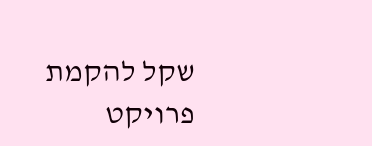שקל להקמת פרויקט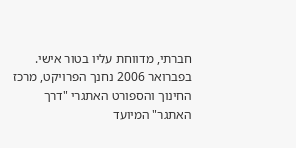חברתי, מדווחת עליו בטור אישי. בפברואר 2006 נחנך הפרויקט, מרכז החינוך והספורט האתגרי "דרך האתגר" המיועד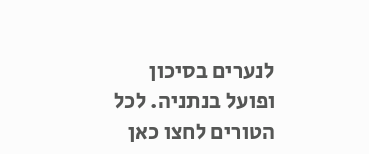לנערים בסיכון ופועל בנתניה. לכל הטורים לחצו כאן